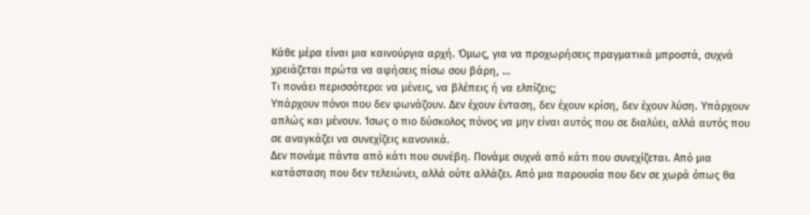Κάθε μέρα είναι μια καινούργια αρχή. Όμως, για να προχωρήσεις πραγματικά μπροστά, συχνά χρειάζεται πρώτα να αφήσεις πίσω σου βάρη, …
Τι πονάει περισσότερο: να μένεις, να βλέπεις ή να ελπίζεις;
Υπάρχουν πόνοι που δεν φωνάζουν. Δεν έχουν ένταση, δεν έχουν κρίση, δεν έχουν λύση. Υπάρχουν απλώς και μένουν. Ίσως ο πιο δύσκολος πόνος να μην είναι αυτός που σε διαλύει, αλλά αυτός που σε αναγκάζει να συνεχίζεις κανονικά.
Δεν πονάμε πάντα από κάτι που συνέβη. Πονάμε συχνά από κάτι που συνεχίζεται. Από μια κατάσταση που δεν τελειώνει, αλλά ούτε αλλάζει. Από μια παρουσία που δεν σε χωρά όπως θα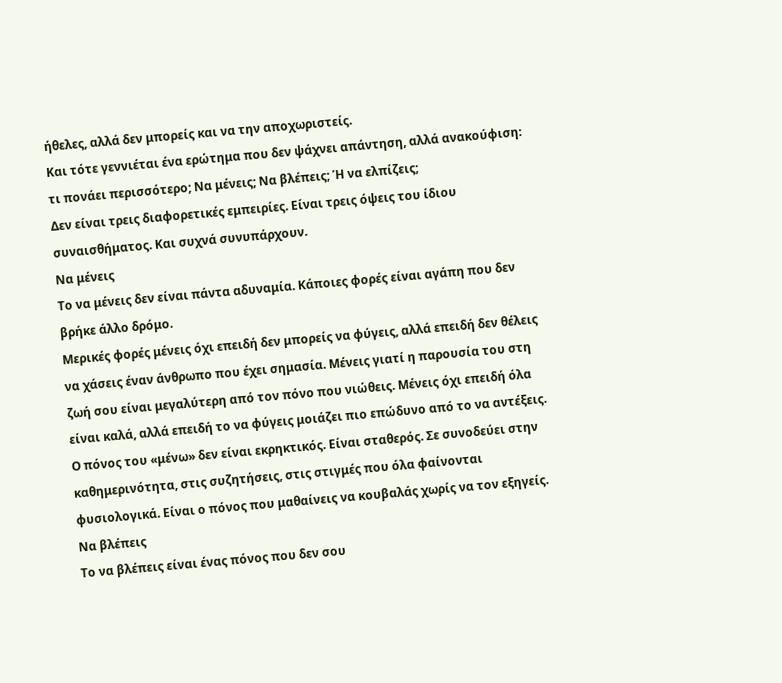ήθελες, αλλά δεν μπορείς και να την αποχωριστείς.
Και τότε γεννιέται ένα ερώτημα που δεν ψάχνει απάντηση, αλλά ανακούφιση:
τι πονάει περισσότερο; Να μένεις; Να βλέπεις; Ή να ελπίζεις;
Δεν είναι τρεις διαφορετικές εμπειρίες. Είναι τρεις όψεις του ίδιου συναισθήματος. Και συχνά συνυπάρχουν.
Να μένεις
Το να μένεις δεν είναι πάντα αδυναμία. Κάποιες φορές είναι αγάπη που δεν βρήκε άλλο δρόμο.
Μερικές φορές μένεις όχι επειδή δεν μπορείς να φύγεις, αλλά επειδή δεν θέλεις να χάσεις έναν άνθρωπο που έχει σημασία. Μένεις γιατί η παρουσία του στη ζωή σου είναι μεγαλύτερη από τον πόνο που νιώθεις. Μένεις όχι επειδή όλα είναι καλά, αλλά επειδή το να φύγεις μοιάζει πιο επώδυνο από το να αντέξεις.
Ο πόνος του «μένω» δεν είναι εκρηκτικός. Είναι σταθερός. Σε συνοδεύει στην καθημερινότητα, στις συζητήσεις, στις στιγμές που όλα φαίνονται φυσιολογικά. Είναι ο πόνος που μαθαίνεις να κουβαλάς χωρίς να τον εξηγείς.
Να βλέπεις
Το να βλέπεις είναι ένας πόνος που δεν σου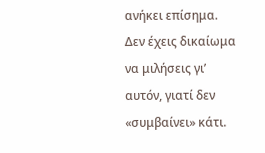ανήκει επίσημα. Δεν έχεις δικαίωμα να μιλήσεις γι’ αυτόν, γιατί δεν «συμβαίνει» κάτι.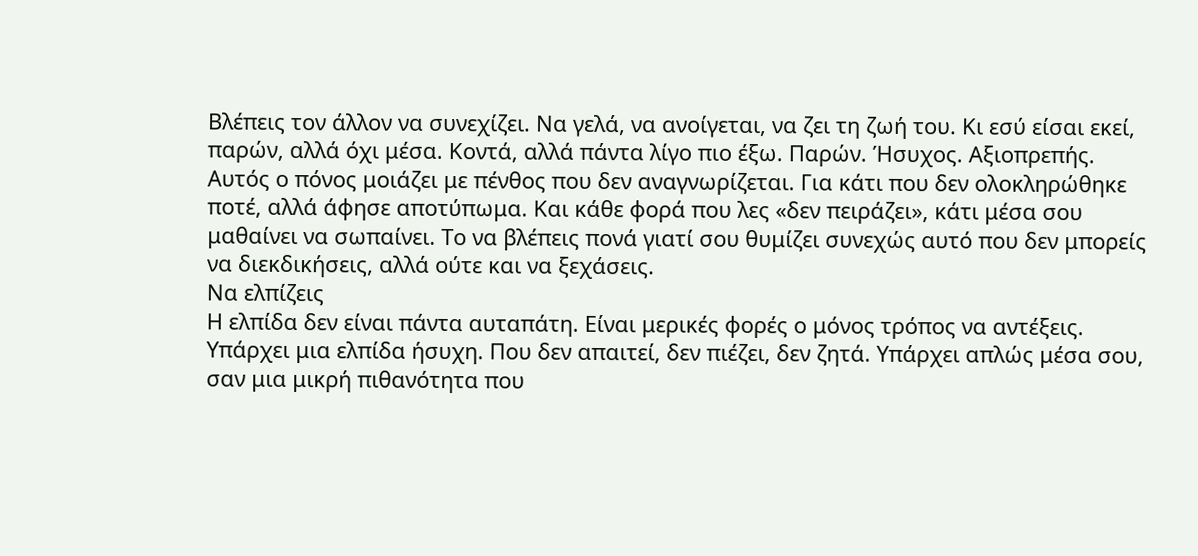Βλέπεις τον άλλον να συνεχίζει. Να γελά, να ανοίγεται, να ζει τη ζωή του. Κι εσύ είσαι εκεί, παρών, αλλά όχι μέσα. Κοντά, αλλά πάντα λίγο πιο έξω. Παρών. Ήσυχος. Αξιοπρεπής.
Αυτός ο πόνος μοιάζει με πένθος που δεν αναγνωρίζεται. Για κάτι που δεν ολοκληρώθηκε ποτέ, αλλά άφησε αποτύπωμα. Και κάθε φορά που λες «δεν πειράζει», κάτι μέσα σου μαθαίνει να σωπαίνει. Το να βλέπεις πονά γιατί σου θυμίζει συνεχώς αυτό που δεν μπορείς να διεκδικήσεις, αλλά ούτε και να ξεχάσεις.
Να ελπίζεις
Η ελπίδα δεν είναι πάντα αυταπάτη. Είναι μερικές φορές ο μόνος τρόπος να αντέξεις.
Υπάρχει μια ελπίδα ήσυχη. Που δεν απαιτεί, δεν πιέζει, δεν ζητά. Υπάρχει απλώς μέσα σου, σαν μια μικρή πιθανότητα που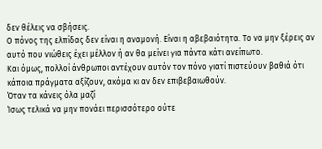δεν θέλεις να σβήσεις.
Ο πόνος της ελπίδας δεν είναι η αναμονή. Είναι η αβεβαιότητα. Το να μην ξέρεις αν αυτό που νιώθεις έχει μέλλον ή αν θα μείνει για πάντα κάτι ανείπωτο.
Και όμως, πολλοί άνθρωποι αντέχουν αυτόν τον πόνο γιατί πιστεύουν βαθιά ότι κάποια πράγματα αξίζουν, ακόμα κι αν δεν επιβεβαιωθούν.
Όταν τα κάνεις όλα μαζί
Ίσως τελικά να μην πονάει περισσότερο ούτε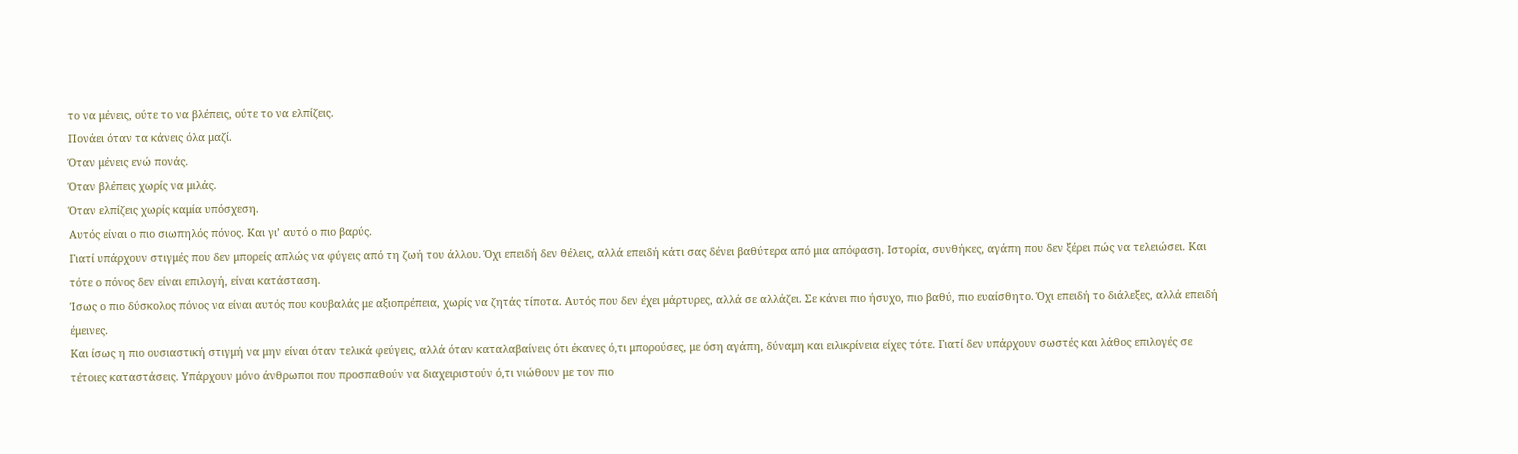το να μένεις, ούτε το να βλέπεις, ούτε το να ελπίζεις.
Πονάει όταν τα κάνεις όλα μαζί.
Όταν μένεις ενώ πονάς.
Όταν βλέπεις χωρίς να μιλάς.
Όταν ελπίζεις χωρίς καμία υπόσχεση.
Αυτός είναι ο πιο σιωπηλός πόνος. Και γι’ αυτό ο πιο βαρύς.
Γιατί υπάρχουν στιγμές που δεν μπορείς απλώς να φύγεις από τη ζωή του άλλου. Όχι επειδή δεν θέλεις, αλλά επειδή κάτι σας δένει βαθύτερα από μια απόφαση. Ιστορία, συνθήκες, αγάπη που δεν ξέρει πώς να τελειώσει. Και τότε ο πόνος δεν είναι επιλογή, είναι κατάσταση.
Ίσως ο πιο δύσκολος πόνος να είναι αυτός που κουβαλάς με αξιοπρέπεια, χωρίς να ζητάς τίποτα. Αυτός που δεν έχει μάρτυρες, αλλά σε αλλάζει. Σε κάνει πιο ήσυχο, πιο βαθύ, πιο ευαίσθητο. Όχι επειδή το διάλεξες, αλλά επειδή έμεινες.
Και ίσως η πιο ουσιαστική στιγμή να μην είναι όταν τελικά φεύγεις, αλλά όταν καταλαβαίνεις ότι έκανες ό,τι μπορούσες, με όση αγάπη, δύναμη και ειλικρίνεια είχες τότε. Γιατί δεν υπάρχουν σωστές και λάθος επιλογές σε τέτοιες καταστάσεις. Υπάρχουν μόνο άνθρωποι που προσπαθούν να διαχειριστούν ό,τι νιώθουν με τον πιο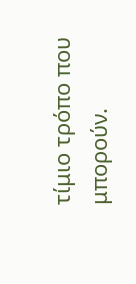τίμιο τρόπο που μπορούν.